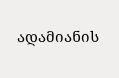ადამიანის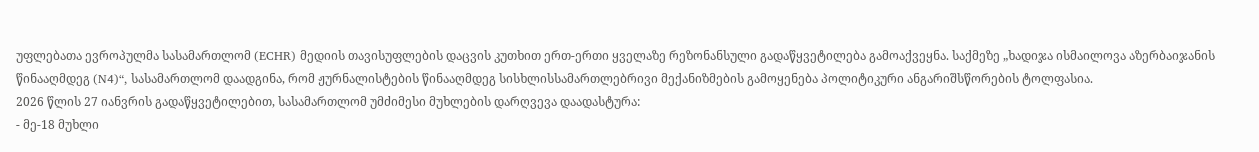უფლებათა ევროპულმა სასამართლომ (ECHR) მედიის თავისუფლების დაცვის კუთხით ერთ-ერთი ყველაზე რეზონანსული გადაწყვეტილება გამოაქვეყნა. საქმეზე „ხადიჯა ისმაილოვა აზერბაიჯანის წინააღმდეგ (N4)“, სასამართლომ დაადგინა, რომ ჟურნალისტების წინააღმდეგ სისხლისსამართლებრივი მექანიზმების გამოყენება პოლიტიკური ანგარიშსწორების ტოლფასია.
2026 წლის 27 იანვრის გადაწყვეტილებით, სასამართლომ უმძიმესი მუხლების დარღვევა დაადასტურა:
- მე-18 მუხლი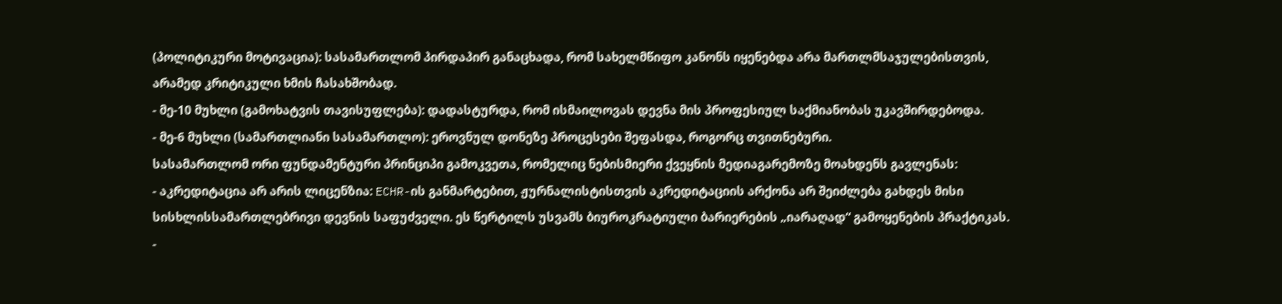(პოლიტიკური მოტივაცია): სასამართლომ პირდაპირ განაცხადა, რომ სახელმწიფო კანონს იყენებდა არა მართლმსაჯულებისთვის, არამედ კრიტიკული ხმის ჩასახშობად.
- მე-10 მუხლი (გამოხატვის თავისუფლება): დადასტურდა, რომ ისმაილოვას დევნა მის პროფესიულ საქმიანობას უკავშირდებოდა.
- მე-6 მუხლი (სამართლიანი სასამართლო): ეროვნულ დონეზე პროცესები შეფასდა, როგორც თვითნებური.
სასამართლომ ორი ფუნდამენტური პრინციპი გამოკვეთა, რომელიც ნებისმიერი ქვეყნის მედიაგარემოზე მოახდენს გავლენას:
- აკრედიტაცია არ არის ლიცენზია: ECHR-ის განმარტებით, ჟურნალისტისთვის აკრედიტაციის არქონა არ შეიძლება გახდეს მისი სისხლისსამართლებრივი დევნის საფუძველი. ეს წერტილს უსვამს ბიუროკრატიული ბარიერების „იარაღად“ გამოყენების პრაქტიკას.
-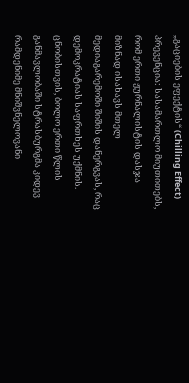„გაციების ეფექტის“ (Chilling Effect) პრევენცია: სასამართლო მიუთითებს, რომ ერთი ჟურნალისტის დასჯა მიზნად ისახავს მთელ მედიაგარემოში შიშის დანერგვას, რაც დემოკრატიას საფრთხეს უქმნის.
ცნობისთვის, ბოლო ერთი წლის განმავლობაში სტრასბურგმა კიდევ რამდენიმე მნიშვნელოვანი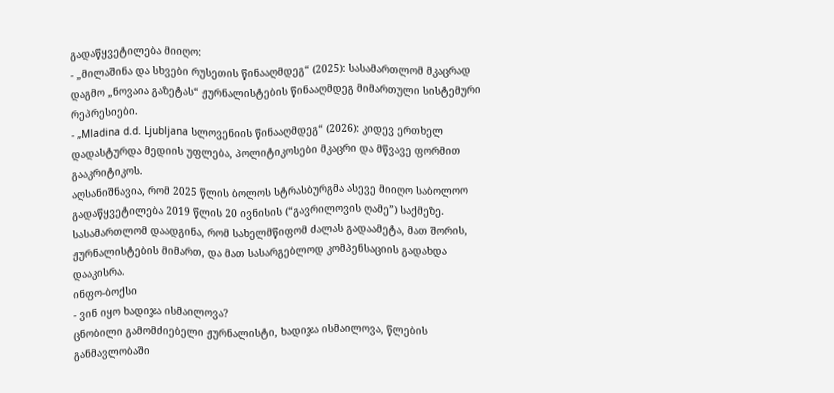გადაწყვეტილება მიიღო:
- „მილაშინა და სხვები რუსეთის წინააღმდეგ“ (2025): სასამართლომ მკაცრად დაგმო „ნოვაია გაზეტას“ ჟურნალისტების წინააღმდეგ მიმართული სისტემური რეპრესიები.
- „Mladina d.d. Ljubljana სლოვენიის წინააღმდეგ“ (2026): კიდევ ერთხელ დადასტურდა მედიის უფლება, პოლიტიკოსები მკაცრი და მწვავე ფორმით გააკრიტიკოს.
აღსანიშნავია, რომ 2025 წლის ბოლოს სტრასბურგმა ასევე მიიღო საბოლოო გადაწყვეტილება 2019 წლის 20 ივნისის (“გავრილოვის ღამე”) საქმეზე. სასამართლომ დაადგინა, რომ სახელმწიფომ ძალას გადაამეტა, მათ შორის, ჟურნალისტების მიმართ, და მათ სასარგებლოდ კომპენსაციის გადახდა დააკისრა.
ინფო-ბოქსი
- ვინ იყო ხადიჯა ისმაილოვა?
ცნობილი გამომძიებელი ჟურნალისტი, ხადიჯა ისმაილოვა, წლების განმავლობაში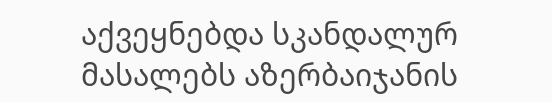აქვეყნებდა სკანდალურ მასალებს აზერბაიჯანის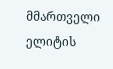მმართველი ელიტის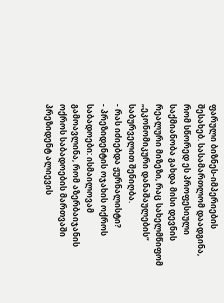ფარული ბიზნეს-იმპერიების შესახებ. სასამართლომ დაადგინა, რომ სწორედ ეს პროფესიული საქმიანობა გახდა მისი დევნის რეალური მიზეზი, რაც სახელმწიფომ „ეკონომიკური დანაშაულების“ საბურველით შენიღბა.
- რას იძიებდა ჟურნალისტი?
- პრეზიდენტის ოჯახის ოქროს საბადოები: ისმაილოვამ გამოავლინა, რომ აზერბაიჯანის ოქროს საბადოების მართვაში პრეზიდენტ ალიევის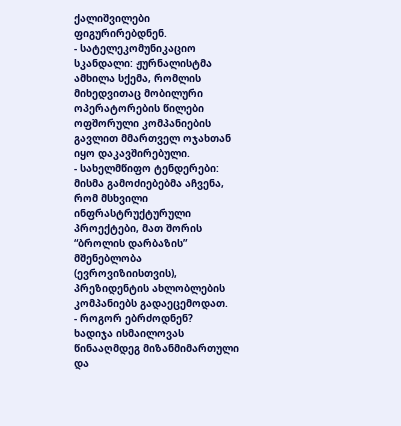ქალიშვილები ფიგურირებდნენ.
- სატელეკომუნიკაციო სკანდალი: ჟურნალისტმა ამხილა სქემა, რომლის მიხედვითაც მობილური ოპერატორების წილები ოფშორული კომპანიების გავლით მმართველ ოჯახთან იყო დაკავშირებული.
- სახელმწიფო ტენდერები: მისმა გამოძიებებმა აჩვენა, რომ მსხვილი ინფრასტრუქტურული პროექტები, მათ შორის “ბროლის დარბაზის” მშენებლობა (ევროვიზიისთვის), პრეზიდენტის ახლობლების კომპანიებს გადაეცემოდათ.
- როგორ ებრძოდნენ?
ხადიჯა ისმაილოვას წინააღმდეგ მიზანმიმართული და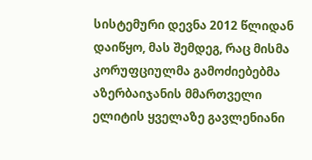სისტემური დევნა 2012 წლიდან დაიწყო, მას შემდეგ, რაც მისმა კორუფციულმა გამოძიებებმა აზერბაიჯანის მმართველი ელიტის ყველაზე გავლენიანი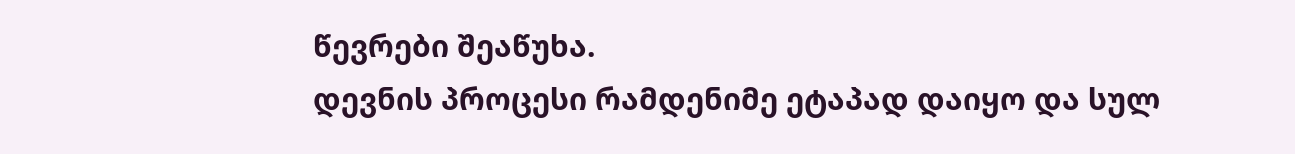წევრები შეაწუხა.
დევნის პროცესი რამდენიმე ეტაპად დაიყო და სულ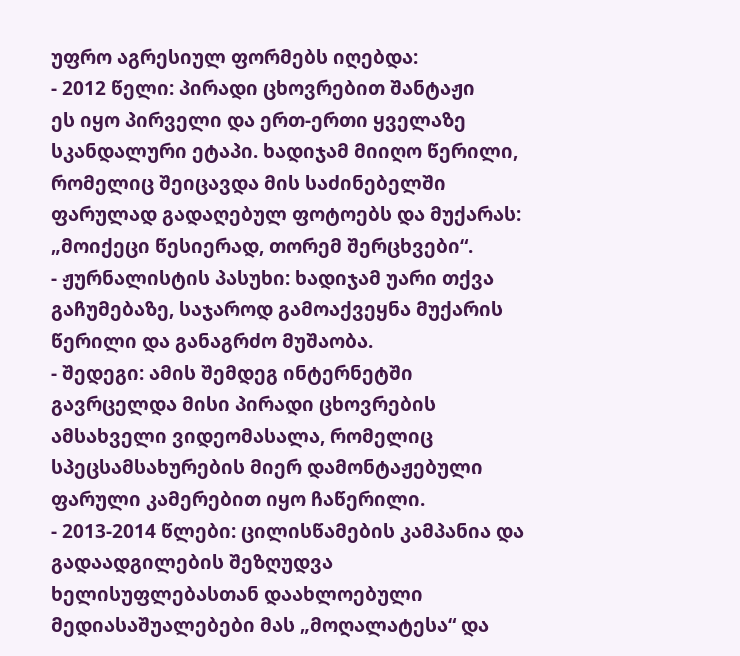უფრო აგრესიულ ფორმებს იღებდა:
- 2012 წელი: პირადი ცხოვრებით შანტაჟი
ეს იყო პირველი და ერთ-ერთი ყველაზე სკანდალური ეტაპი. ხადიჯამ მიიღო წერილი, რომელიც შეიცავდა მის საძინებელში ფარულად გადაღებულ ფოტოებს და მუქარას: „მოიქეცი წესიერად, თორემ შერცხვები“.
- ჟურნალისტის პასუხი: ხადიჯამ უარი თქვა გაჩუმებაზე, საჯაროდ გამოაქვეყნა მუქარის წერილი და განაგრძო მუშაობა.
- შედეგი: ამის შემდეგ ინტერნეტში გავრცელდა მისი პირადი ცხოვრების ამსახველი ვიდეომასალა, რომელიც სპეცსამსახურების მიერ დამონტაჟებული ფარული კამერებით იყო ჩაწერილი.
- 2013-2014 წლები: ცილისწამების კამპანია და გადაადგილების შეზღუდვა
ხელისუფლებასთან დაახლოებული მედიასაშუალებები მას „მოღალატესა“ და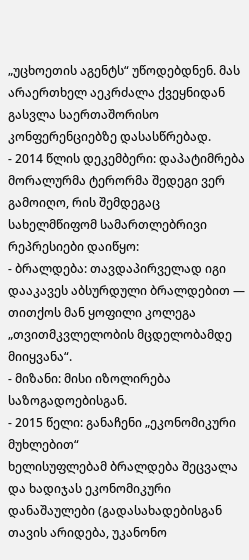„უცხოეთის აგენტს“ უწოდებდნენ. მას არაერთხელ აეკრძალა ქვეყნიდან გასვლა საერთაშორისო კონფერენციებზე დასასწრებად.
- 2014 წლის დეკემბერი: დაპატიმრება
მორალურმა ტერორმა შედეგი ვერ გამოიღო, რის შემდეგაც სახელმწიფომ სამართლებრივი რეპრესიები დაიწყო:
- ბრალდება: თავდაპირველად იგი დააკავეს აბსურდული ბრალდებით — თითქოს მან ყოფილი კოლეგა „თვითმკვლელობის მცდელობამდე მიიყვანა“.
- მიზანი: მისი იზოლირება საზოგადოებისგან.
- 2015 წელი: განაჩენი „ეკონომიკური მუხლებით“
ხელისუფლებამ ბრალდება შეცვალა და ხადიჯას ეკონომიკური დანაშაულები (გადასახადებისგან თავის არიდება, უკანონო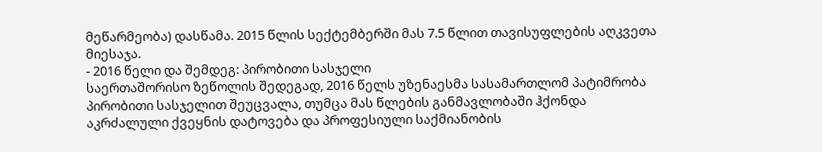მეწარმეობა) დასწამა. 2015 წლის სექტემბერში მას 7.5 წლით თავისუფლების აღკვეთა მიესაჯა.
- 2016 წელი და შემდეგ: პირობითი სასჯელი
საერთაშორისო ზეწოლის შედეგად, 2016 წელს უზენაესმა სასამართლომ პატიმრობა პირობითი სასჯელით შეუცვალა, თუმცა მას წლების განმავლობაში ჰქონდა აკრძალული ქვეყნის დატოვება და პროფესიული საქმიანობის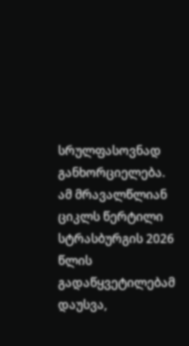სრულფასოვნად განხორციელება.
ამ მრავალწლიან ციკლს წერტილი სტრასბურგის 2026 წლის გადაწყვეტილებამ დაუსვა,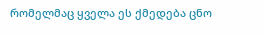რომელმაც ყველა ეს ქმედება ცნო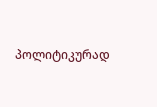პოლიტიკურად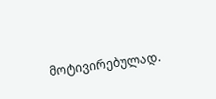მოტივირებულად.